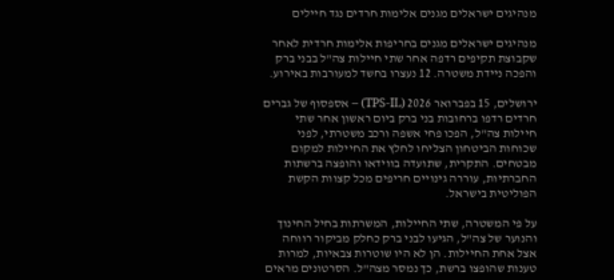מנהיגים ישראלים מגנים אלימות חרדים נגד חיילים

מנהיגים ישראלים מגנים בחריפות אלימות חרדית לאחר שקבוצת תקיפים רדפה אחר שתי חיילות צה"ל בבני ברק והפכה ניידת משטרה. 12 נעצרו בחשד למעורבות באירוע.

ירושלים, 15 בפברואר 2026 (TPS-IL) – אספסוף של גברים חרדים רדפו ברחובות בני ברק ביום ראשון אחר שתי חיילות צה"ל, הפכו פחי אשפה ורכב משטרתי, לפני שכוחות הביטחון הצליחו לחלץ את החיילות למקום מבטחים. התקרית, שתועדה בווידאו והופצה ברשתות החברתיות, עוררה גינויים חריפים מכל קצוות הקשת הפוליטית בישראל.

על פי המשטרה, שתי החיילות, המשרתות בחיל החינוך והנוער של צה"ל, הגיעו לבני ברק כחלק מביקור רווחה אצל אחת החיילות. הן לא היו שוטרות צבאיות, למרות טענות שהופצו ברשת, כך נמסר מצה"ל. הסרטונים מראים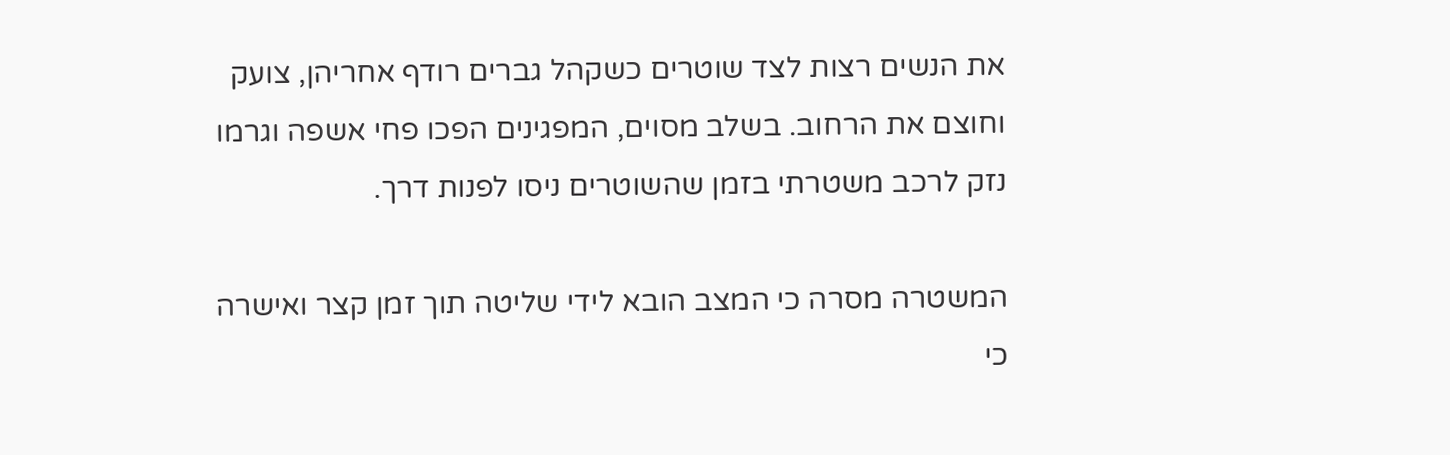את הנשים רצות לצד שוטרים כשקהל גברים רודף אחריהן, צועק וחוצם את הרחוב. בשלב מסוים, המפגינים הפכו פחי אשפה וגרמו נזק לרכב משטרתי בזמן שהשוטרים ניסו לפנות דרך.

המשטרה מסרה כי המצב הובא לידי שליטה תוך זמן קצר ואישרה כי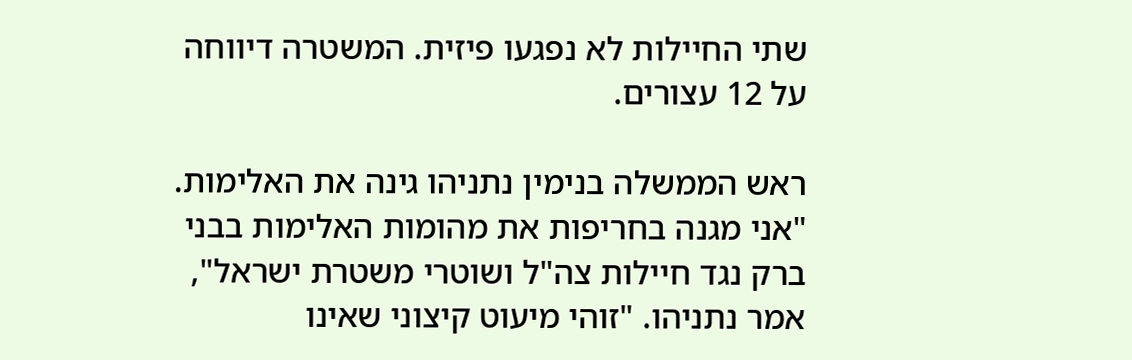שתי החיילות לא נפגעו פיזית. המשטרה דיווחה על 12 עצורים.

ראש הממשלה בנימין נתניהו גינה את האלימות. "אני מגנה בחריפות את מהומות האלימות בבני ברק נגד חיילות צה"ל ושוטרי משטרת ישראל", אמר נתניהו. "זוהי מיעוט קיצוני שאינו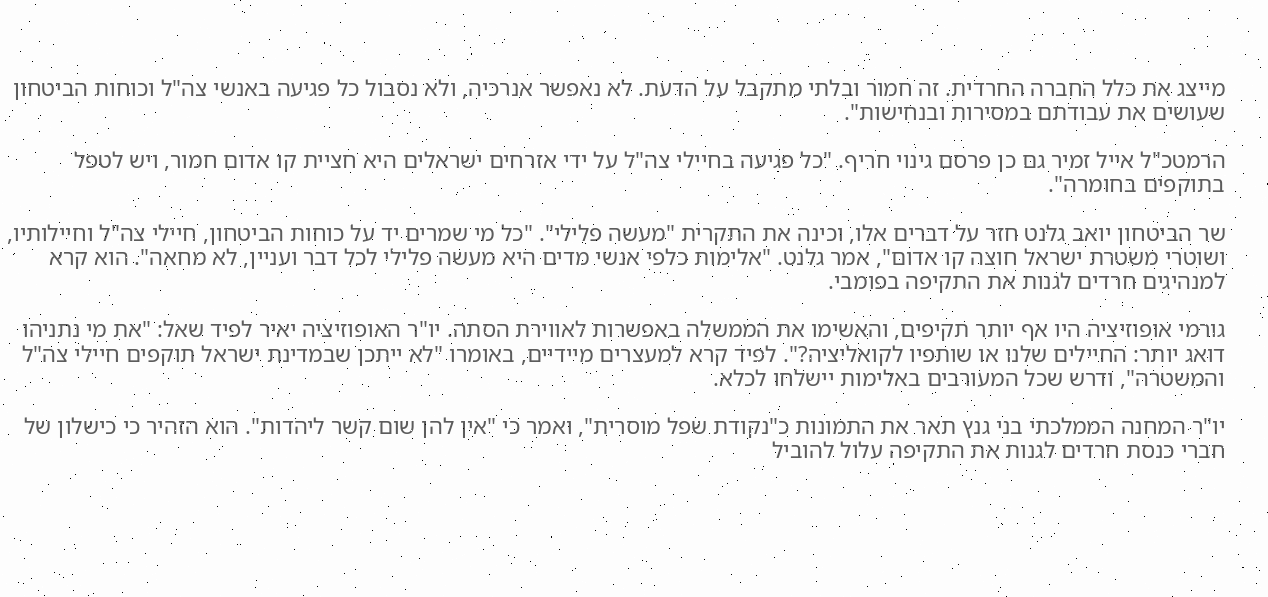מייצג את כלל החברה החרדית. זה חמור ובלתי מתקבל על הדעת. לא נאפשר אנרכיה, ולא נסבול כל פגיעה באנשי צה"ל וכוחות הביטחון שעושים את עבודתם במסירות ובנחישות".

הרמטכ"ל אייל זמיר גם כן פרסם גינוי חריף. "כל פגיעה בחיילי צה"ל על ידי אזרחים ישראלים היא חציית קו אדום חמור, ויש לטפל בתוקפים בחומרה".

שר הביטחון יואב גלנט חזר על דברים אלו, וכינה את התקרית "מעשה פלילי". "כל מי שמרים יד על כוחות הביטחון, חיילי צה"ל וחיילותיו, ושוטרי משטרת ישראל חוצה קו אדום", אמר גלנט. "אלימות כלפי אנשי מדים היא מעשה פלילי לכל דבר ועניין, לא מחאה". הוא קרא למנהיגים חרדים לגנות את התקיפה בפומבי.

גורמי אופוזיציה היו אף יותר תקיפים, והאשימו את הממשלה באפשרות לאווירת הסתה. יו"ר האופוזיציה יאיר לפיד שאל: "את מי נתניהו דואג יותר: החיילים שלנו או שותפיו לקואליציה?". לפיד קרא למעצרים מיידיים, באומרו "לא ייתכן שבמדינת ישראל תוקפים חיילי צה"ל והמשטרה", ודרש שכל המעורבים באלימות יישלחו לכלא.

יו"ר המחנה הממלכתי בני גנץ תאר את התמונות כ"נקודת שפל מוסרית", ואמר כי "אין להן שום קשר ליהדות". הוא הזהיר כי כישלון של חברי כנסת חרדים לגנות את התקיפה עלול להוביל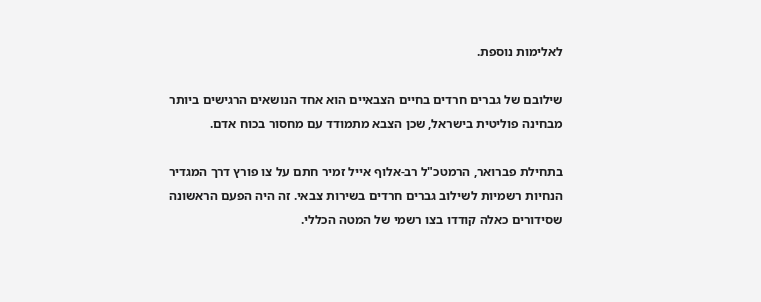לאלימות נוספת.

שילובם של גברים חרדים בחיים הצבאיים הוא אחד הנושאים הרגישים ביותר מבחינה פוליטית בישראל, שכן הצבא מתמודד עם מחסור בכוח אדם.

בתחילת פברואר, הרמטכ"ל רב-אלוף אייל זמיר חתם על צו פורץ דרך המגדיר הנחיות רשמיות לשילוב גברים חרדים בשירות צבאי. זה היה הפעם הראשונה שסידורים כאלה קודדו בצו רשמי של המטה הכללי.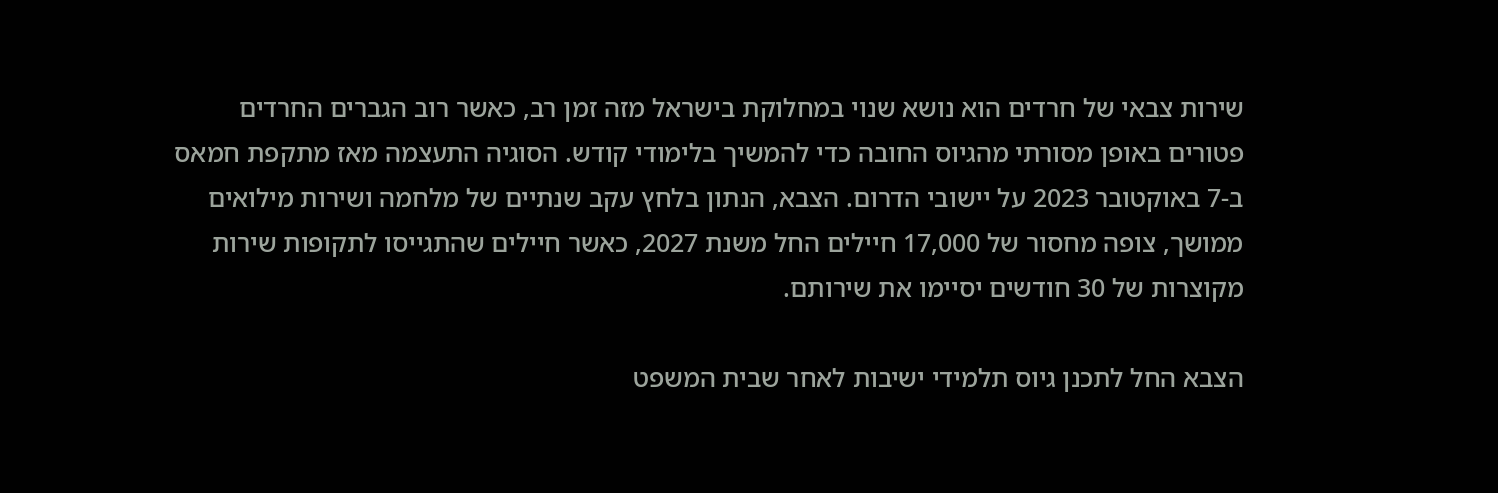שירות צבאי של חרדים הוא נושא שנוי במחלוקת בישראל מזה זמן רב, כאשר רוב הגברים החרדים פטורים באופן מסורתי מהגיוס החובה כדי להמשיך בלימודי קודש. הסוגיה התעצמה מאז מתקפת חמאס ב-7 באוקטובר 2023 על יישובי הדרום. הצבא, הנתון בלחץ עקב שנתיים של מלחמה ושירות מילואים ממושך, צופה מחסור של 17,000 חיילים החל משנת 2027, כאשר חיילים שהתגייסו לתקופות שירות מקוצרות של 30 חודשים יסיימו את שירותם.

הצבא החל לתכנן גיוס תלמידי ישיבות לאחר שבית המשפט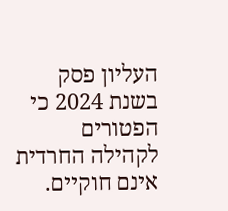העליון פסק בשנת 2024 כי הפטורים לקהילה החרדית אינם חוקיים.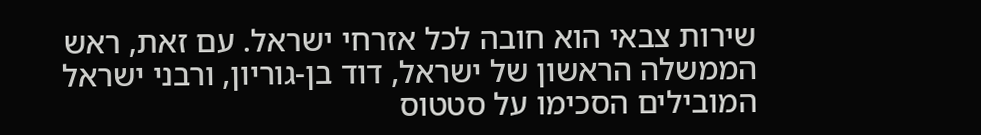שירות צבאי הוא חובה לכל אזרחי ישראל. עם זאת, ראש הממשלה הראשון של ישראל, דוד בן-גוריון, ורבני ישראל המובילים הסכימו על סטטוס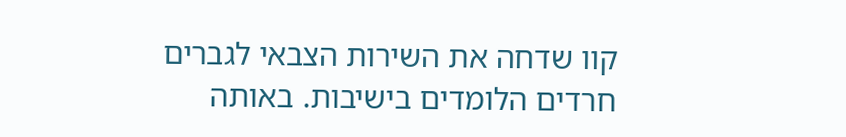קוו שדחה את השירות הצבאי לגברים חרדים הלומדים בישיבות. באותה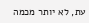עת, לא יותר מכמה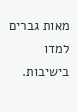מאות גברים למדו בישיבות.